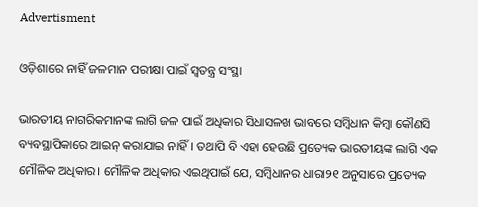Advertisment

ଓଡ଼ିଶାରେ ନାହିଁ ଜଳମାନ ପରୀକ୍ଷା ପାଇଁ ସ୍ୱତନ୍ତ୍ର ସଂସ୍ଥା

ଭାରତୀୟ ନାଗରିକମାନଙ୍କ ଲାଗି ଜଳ ପାଇଁ ଅଧିକାର ସିଧାସଳଖ ଭାବରେ ସମ୍ବିଧାନ କିମ୍ବା କୌଣସି ବ୍ୟବସ୍ଥାପିକାରେ ଆଇନ୍ କରାଯାଇ ନାହିଁ। ତଥାପି ବି ଏହା ହେଉଛି ପ୍ରତ୍ୟେକ ଭାରତୀୟଙ୍କ ଲାଗି ଏକ ମୌଳିକ ଅଧିକାର। ମୌଳିକ ଅଧିକାର ଏଇଥିପାଇଁ ଯେ, ସମ୍ବିଧାନର ଧାରା୨୧ ଅନୁସାରେ ପ୍ରତ୍ୟେକ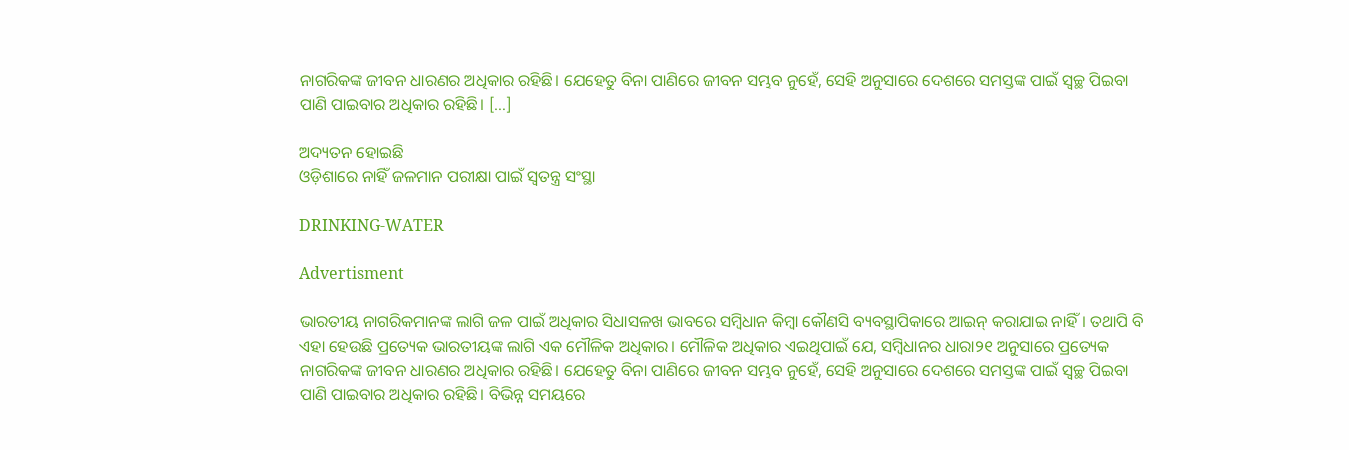ନାଗରିକଙ୍କ ଜୀବନ ଧାରଣର ଅଧିକାର ରହିଛି। ଯେହେତୁ ବିନା ପାଣିରେ ଜୀବନ ସମ୍ଭବ ନୁହେଁ, ସେହି ଅନୁସାରେ ଦେଶରେ ସମସ୍ତଙ୍କ ପାଇଁ ସ୍ୱଚ୍ଛ ପିଇବା ପାଣି ପାଇବାର ଅଧିକାର ରହିଛି। […]

ଅଦ୍ୟତନ ହୋଇଛି
ଓଡ଼ିଶାରେ ନାହିଁ ଜଳମାନ ପରୀକ୍ଷା ପାଇଁ ସ୍ୱତନ୍ତ୍ର ସଂସ୍ଥା

DRINKING-WATER

Advertisment

ଭାରତୀୟ ନାଗରିକମାନଙ୍କ ଲାଗି ଜଳ ପାଇଁ ଅଧିକାର ସିଧାସଳଖ ଭାବରେ ସମ୍ବିଧାନ କିମ୍ବା କୌଣସି ବ୍ୟବସ୍ଥାପିକାରେ ଆଇନ୍ କରାଯାଇ ନାହିଁ। ତଥାପି ବି ଏହା ହେଉଛି ପ୍ରତ୍ୟେକ ଭାରତୀୟଙ୍କ ଲାଗି ଏକ ମୌଳିକ ଅଧିକାର। ମୌଳିକ ଅଧିକାର ଏଇଥିପାଇଁ ଯେ, ସମ୍ବିଧାନର ଧାରା୨୧ ଅନୁସାରେ ପ୍ରତ୍ୟେକ ନାଗରିକଙ୍କ ଜୀବନ ଧାରଣର ଅଧିକାର ରହିଛି। ଯେହେତୁ ବିନା ପାଣିରେ ଜୀବନ ସମ୍ଭବ ନୁହେଁ, ସେହି ଅନୁସାରେ ଦେଶରେ ସମସ୍ତଙ୍କ ପାଇଁ ସ୍ୱଚ୍ଛ ପିଇବା ପାଣି ପାଇବାର ଅଧିକାର ରହିଛି। ବିଭିନ୍ନ ସମୟରେ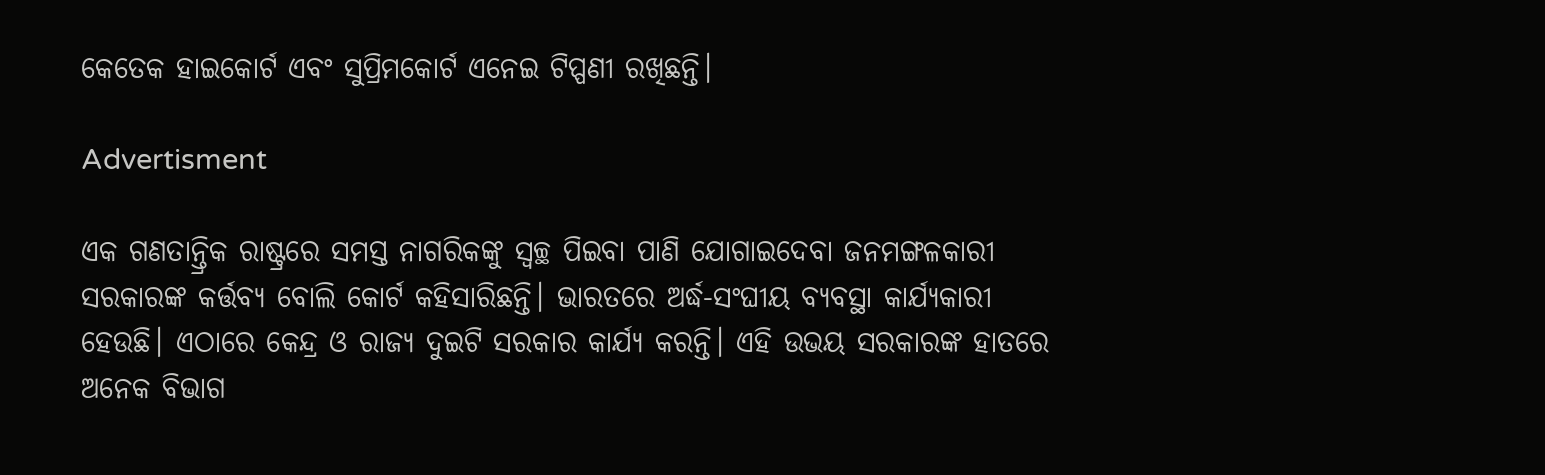କେତେକ ହାଇକୋର୍ଟ ଏବଂ ସୁପ୍ରିମକୋର୍ଟ ଏନେଇ ଟିପ୍ପଣୀ ରଖିଛନ୍ତି।

Advertisment

ଏକ ଗଣତାନ୍ତ୍ରିକ ରାଷ୍ଟ୍ରରେ ସମସ୍ତ ନାଗରିକଙ୍କୁ ସ୍ୱଚ୍ଛ ପିଇବା ପାଣି ଯୋଗାଇଦେବା ଜନମଙ୍ଗଳକାରୀ ସରକାରଙ୍କ କର୍ତ୍ତବ୍ୟ ବୋଲି କୋର୍ଟ କହିସାରିଛନ୍ତି। ଭାରତରେ ଅର୍ଦ୍ଧ-ସଂଘୀୟ ବ୍ୟବସ୍ଥା କାର୍ଯ୍ୟକାରୀ ହେଉଛି। ଏଠାରେ କେନ୍ଦ୍ର ଓ ରାଜ୍ୟ ଦୁଇଟି ସରକାର କାର୍ଯ୍ୟ କରନ୍ତି। ଏହି ଉଭୟ ସରକାରଙ୍କ ହାତରେ ଅନେକ ବିଭାଗ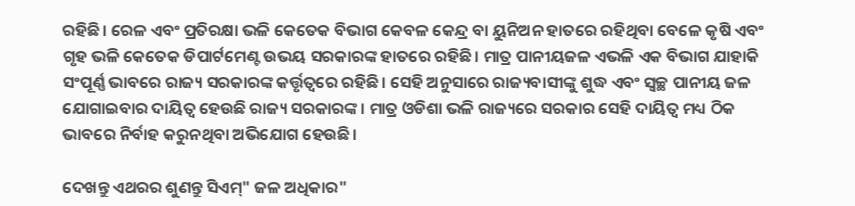ରହିଛି। ରେଳ ଏବଂ ପ୍ରତିରକ୍ଷା ଭଳି କେତେକ ବିଭାଗ କେବଳ କେନ୍ଦ୍ର ବା ୟୁନିଅନ ହାତରେ ରହିଥିବା ବେଳେ କୃଷି ଏବଂ ଗୃହ ଭଳି କେତେକ ଡିପାର୍ଟମେଣ୍ଟ ଉଭୟ ସରକାରଙ୍କ ହାତରେ ରହିଛି। ମାତ୍ର ପାନୀୟଜଳ ଏଭଳି ଏକ ବିଭାଗ ଯାହାକି ସଂପୂର୍ଣ୍ଣ ଭାବରେ ରାଜ୍ୟ ସରକାରଙ୍କ କର୍ତ୍ତୃତ୍ୱରେ ରହିଛି। ସେହି ଅନୁସାରେ ରାଜ୍ୟବାସୀଙ୍କୁ ଶୁଦ୍ଧ ଏବଂ ସ୍ୱଚ୍ଛ ପାନୀୟ ଜଳ ଯୋଗାଇବାର ଦାୟିତ୍ୱ ହେଉଛି ରାଜ୍ୟ ସରକାରଙ୍କ। ମାତ୍ର ଓଡିଶା ଭଳି ରାଜ୍ୟରେ ସରକାର ସେହି ଦାୟିତ୍ୱ ମଧ୍ୟ ଠିକ ଭାବରେ ନିର୍ବାହ କରୁନଥିବା ଅଭିଯୋଗ ହେଉଛି।

ଦେଖନ୍ତୁ ଏଥରର ଶୁଣନ୍ତୁ ସିଏମ୍" ଜଳ ଅଧିକାର"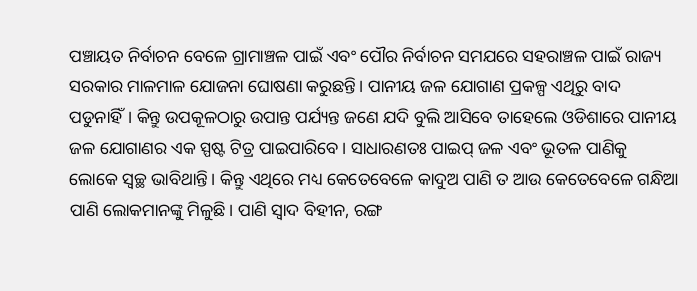ପଞ୍ଚାୟତ ନିର୍ବାଚନ ବେଳେ ଗ୍ରାମାଞ୍ଚଳ ପାଇଁ ଏବଂ ପୌର ନିର୍ବାଚନ ସମଯରେ ସହରାଞ୍ଚଳ ପାଇଁ ରାଜ୍ୟ ସରକାର ମାଳମାଳ ଯୋଜନା ଘୋଷଣା କରୁଛନ୍ତି। ପାନୀୟ ଜଳ ଯୋଗାଣ ପ୍ରକଳ୍ପ ଏଥିରୁ ବାଦ ପଡୁନାହିଁ। କିନ୍ତୁ ଉପକୂଳଠାରୁ ଉପାନ୍ତ ପର୍ଯ୍ୟନ୍ତ ଜଣେ ଯଦି ବୁଲି ଆସିବେ ତାହେଲେ ଓଡିଶାରେ ପାନୀୟ ଜଳ ଯୋଗାଣର ଏକ ସ୍ପଷ୍ଟ ଟିତ୍ର ପାଇପାରିବେ। ସାଧାରଣତଃ ପାଇପ୍ ଜଳ ଏବଂ ଭୂତଳ ପାଣିକୁ ଲୋକେ ସ୍ୱଚ୍ଛ ଭାବିଥାନ୍ତି। କିନ୍ତୁ ଏଥିରେ ମଧ୍ୟ କେତେବେଳେ କାଦୁଅ ପାଣି ତ ଆଉ କେତେବେଳେ ଗନ୍ଧିଆ ପାଣି ଲୋକମାନଙ୍କୁ ମିଳୁଛି। ପାଣି ସ୍ୱାଦ ବିହୀନ, ରଙ୍ଗ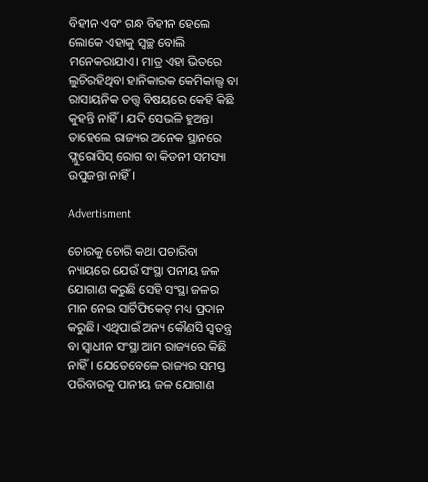ବିହୀନ ଏବଂ ଗନ୍ଧ ବିହୀନ ହେଲେ ଲୋକେ ଏହାକୁ ସ୍ୱଚ୍ଛ ବୋଲି ମନେକରାଯାଏ। ମାତ୍ର ଏହା ଭିତରେ ଲୁଚିରହିଥିବା ହାନିକାରକ କେମିକାଲ୍ସ ବା ରାସାୟନିକ ତତ୍ତ୍ୱ ବିଷୟରେ କେହି କିଛି କୁହନ୍ତି ନାହିଁ। ଯଦି ସେଭଳି ହୁଅନ୍ତା ତାହେଲେ ରାଜ୍ୟର ଅନେକ ସ୍ଥାନରେ ଫ୍ଲୁରୋସିସ୍ ରୋଗ ବା କିଡନୀ ସମସ୍ୟା ଉପୁଜନ୍ତା ନାହିଁ।

Advertisment

ଚୋରକୁ ଚୋରି କଥା ପଚାରିବା ନ୍ୟାୟରେ ଯେଉଁ ସଂସ୍ଥା ପନୀୟ ଜଳ ଯୋଗାଣ କରୁଛି ସେହି ସଂସ୍ଥା ଜଳର ମାନ ନେଇ ସାର୍ଟିଫିକେଟ୍ ମଧ୍ୟ ପ୍ରଦାନ କରୁଛି। ଏଥିପାଇଁ ଅନ୍ୟ କୌଣସି ସ୍ୱତନ୍ତ୍ର ବା ସ୍ୱାଧୀନ ସଂସ୍ଥା ଆମ ରାଜ୍ୟରେ କିଛି ନାହିଁ। ଯେତେବେଳେ ରାଜ୍ୟର ସମସ୍ତ ପରିବାରକୁ ପାନୀୟ ଜଳ ଯୋଗାଣ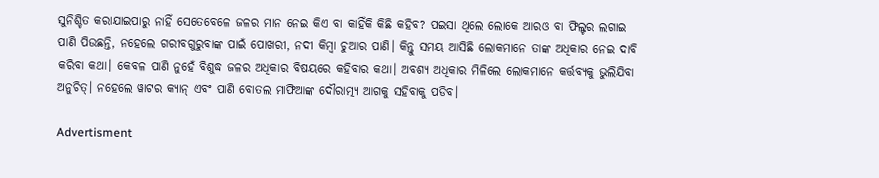ସୁନିଶ୍ଚିତ କରାଯାଇପାରୁ ନାହିଁ ସେତେବେଳେ ଜଳର ମାନ ନେଇ କିଏ ବା କାହିଁକି କିଛି କହିବ? ପଇସା ଥିଲେ ଲୋକେ ଆରଓ ବା ଫିଲ୍ଟର ଲଗାଇ ପାଣି ପିଉଛନ୍ତି, ନହେଲେ ଗରୀବଗୁରୁବାଙ୍କ ପାଇଁ ପୋଖରୀ, ନଦୀ କିମ୍ବା ଚୁଆର ପାଣି। କିନ୍ତୁ ସମୟ ଆସିଛି ଲୋକମାନେ ତାଙ୍କ ଅଧିକାର ନେଇ ଦାବି କରିବା କଥା। କେବଳ ପାଣି ନୁହେଁ ବିଶୁଦ୍ଧ ଜଳର ଅଧିକାର ବିଷୟରେ କହିବାର କଥା। ଅବଶ୍ୟ ଅଧିକାର ମିଳିଲେ ଲୋକମାନେ କର୍ତ୍ତବ୍ୟକୁ ଭୁଲିଯିବା ଅନୁଚିତ୍। ନହେଲେ ୱାଟର କ୍ୟାନ୍ ଏବଂ ପାଣି ବୋତଲ ମାଫିଆଙ୍କ ଦୌରାତ୍ମ୍ୟ ଆଗକୁ ସହିବାକୁ ପଡିବ।

Advertisment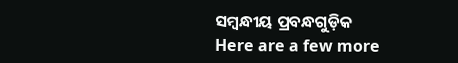ସମ୍ବନ୍ଧୀୟ ପ୍ରବନ୍ଧଗୁଡ଼ିକ
Here are a few more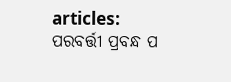articles:
ପରବର୍ତ୍ତୀ ପ୍ରବନ୍ଧ ପ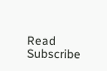Read
Subscribe